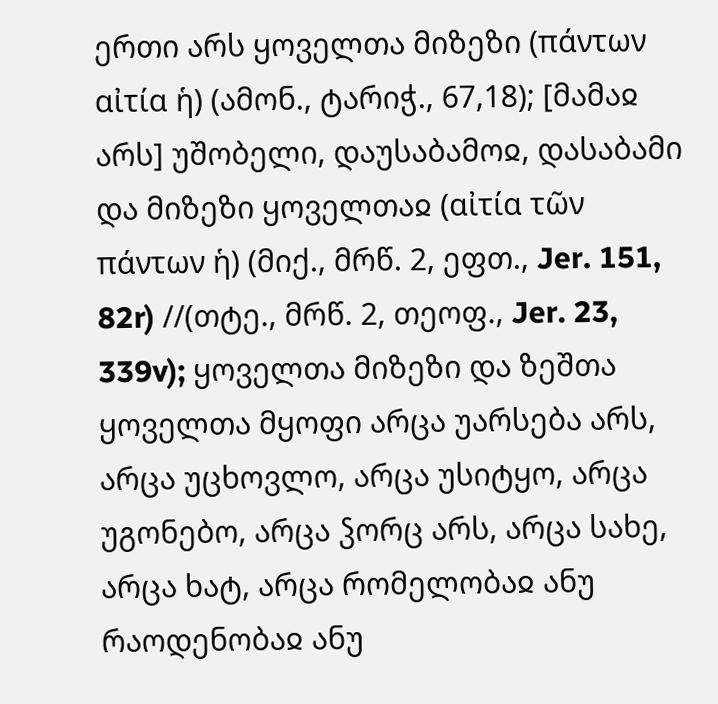ერთი არს ყოველთა მიზეზი (πάντων αἰτία ἡ) (ამონ., ტარიჭ., 67,18); [მამაჲ არს] უშობელი, დაუსაბამოჲ, დასაბამი და მიზეზი ყოველთაჲ (αἰτία τῶν πάντων ἡ) (მიქ., მრწ. 2, ეფთ., Jer. 151, 82r) //(თტე., მრწ. 2, თეოფ., Jer. 23, 339v); ყოველთა მიზეზი და ზეშთა ყოველთა მყოფი არცა უარსება არს, არცა უცხოვლო, არცა უსიტყო, არცა უგონებო, არცა ჴორც არს, არცა სახე, არცა ხატ, არცა რომელობაჲ ანუ რაოდენობაჲ ანუ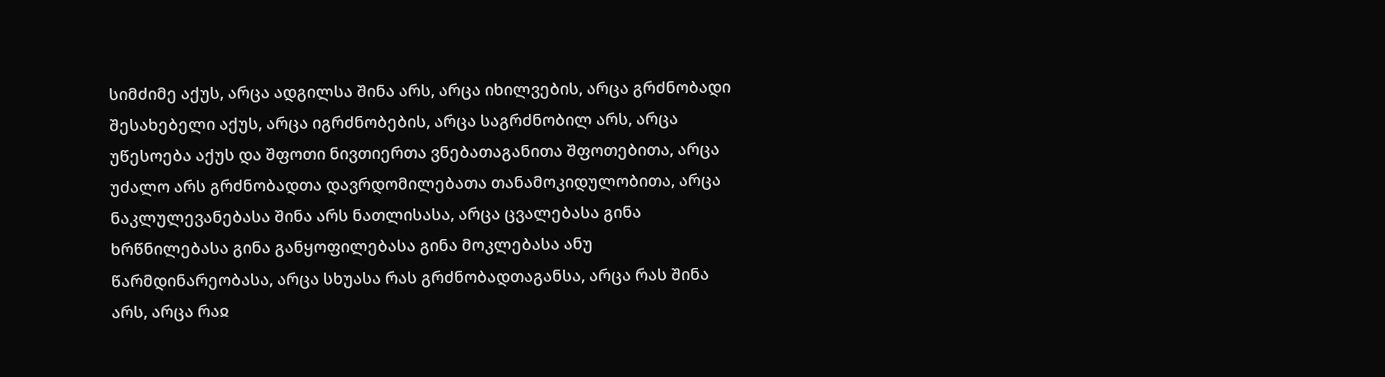სიმძიმე აქუს, არცა ადგილსა შინა არს, არცა იხილვების, არცა გრძნობადი შესახებელი აქუს, არცა იგრძნობების, არცა საგრძნობილ არს, არცა უწესოება აქუს და შფოთი ნივთიერთა ვნებათაგანითა შფოთებითა, არცა უძალო არს გრძნობადთა დავრდომილებათა თანამოკიდულობითა, არცა ნაკლულევანებასა შინა არს ნათლისასა, არცა ცვალებასა გინა ხრწნილებასა გინა განყოფილებასა გინა მოკლებასა ანუ წარმდინარეობასა, არცა სხუასა რას გრძნობადთაგანსა, არცა რას შინა არს, არცა რაჲ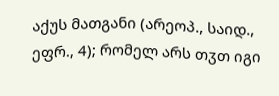აქუს მათგანი (არეოპ., საიდ., ეფრ., 4); რომელ არს თჳთ იგი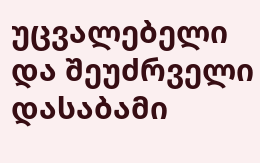უცვალებელი და შეუძრველი დასაბამი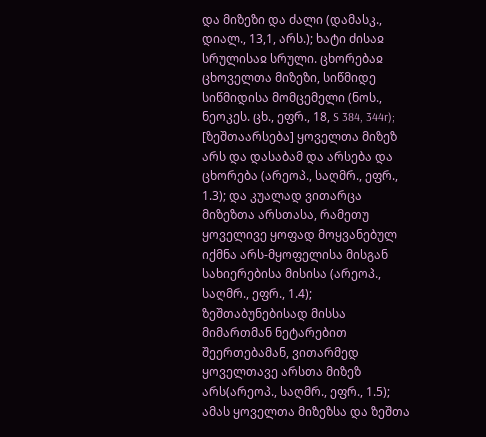და მიზეზი და ძალი (დამასკ., დიალ., 13,1, არს.); ხატი ძისაჲ სრულისაჲ სრული. ცხორებაჲ ცხოველთა მიზეზი, სიწმიდე სიწმიდისა მომცემელი (ნოს., ნეოკეს. ცხ., ეფრ., 18, S 384, 344r); [ზეშთაარსება] ყოველთა მიზეზ არს და დასაბამ და არსება და ცხორება (არეოპ., საღმრ., ეფრ., 1.3); და კუალად ვითარცა მიზეზთა არსთასა, რამეთუ ყოველივე ყოფად მოყვანებულ იქმნა არს-მყოფელისა მისგან სახიერებისა მისისა (არეოპ., საღმრ., ეფრ., 1.4); ზეშთაბუნებისად მისსა მიმართმან ნეტარებით შეერთებამან, ვითარმედ ყოველთავე არსთა მიზეზ არს(არეოპ., საღმრ., ეფრ., 1.5); ამას ყოველთა მიზეზსა და ზეშთა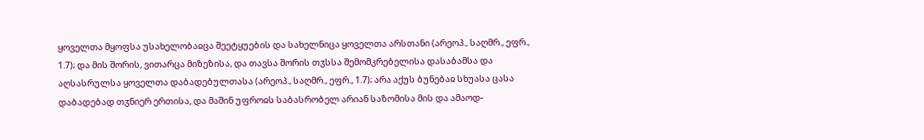ყოველთა მყოფსა უსახელობაჲცა შეეტყუების და სახელნიცა ყოველთა არსთანი (არეოპ., საღმრ., ეფრ., 1.7); და მის შორის, ვითარცა მიზეზისა, და თავსა შორის თჳსსა შემომკრებელისა დასაბამსა და აღსასრულსა ყოველთა დაბადებულთასა (არეოპ., საღმრ., ეფრ., 1.7); არა აქუს ბუნებაჲ სხუასა ცასა დაბადებად თჳნიერ ერთისა, და მაშინ უფროჲს საბასრობელ არიან საზომისა მის და ამაოდ-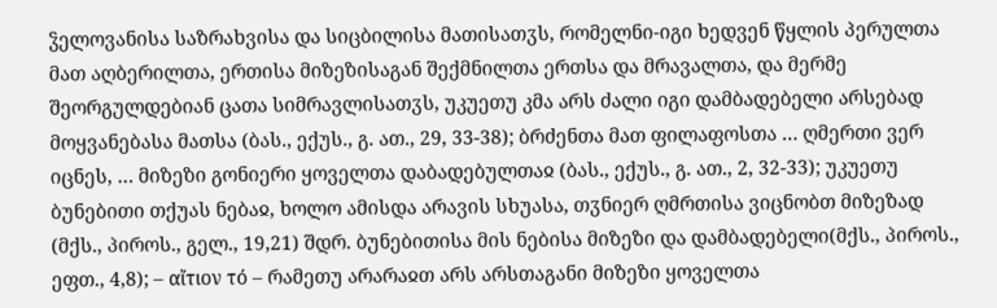ჴელოვანისა საზრახვისა და სიცბილისა მათისათჳს, რომელნი-იგი ხედვენ წყლის პერულთა მათ აღბერილთა, ერთისა მიზეზისაგან შექმნილთა ერთსა და მრავალთა, და მერმე შეორგულდებიან ცათა სიმრავლისათჳს, უკუეთუ კმა არს ძალი იგი დამბადებელი არსებად მოყვანებასა მათსა (ბას., ექუს., გ. ათ., 29, 33-38); ბრძენთა მათ ფილაფოსთა … ღმერთი ვერ იცნეს, … მიზეზი გონიერი ყოველთა დაბადებულთაჲ (ბას., ექუს., გ. ათ., 2, 32-33); უკუეთუ ბუნებითი თქუას ნებაჲ, ხოლო ამისდა არავის სხუასა, თჳნიერ ღმრთისა ვიცნობთ მიზეზად (მქს., პიროს., გელ., 19,21) შდრ. ბუნებითისა მის ნებისა მიზეზი და დამბადებელი(მქს., პიროს., ეფთ., 4,8); – αἴτιον τό – რამეთუ არარაჲთ არს არსთაგანი მიზეზი ყოველთა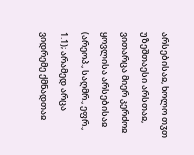არსებისაჲ, ხოლო თჳთ უზეშთაესი არსთაჲ, ვითარცა მიერ კერძოჲ ყოვლისა არსებისაჲ (არეოპ., საღმრ., ეფრ., 1.1); არამედ არცა ვიდრემე ქმნადთაჲ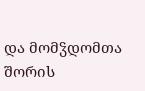და მომჴდომთა შორის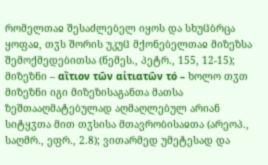რომელთაჲ შესაძლებელ იყოს და სხუჱბრცა ყოფაჲ, თჳს შორის უკუჱ მქონებელთაჲ მიზეზსა შემოქმედებითსა (ნემეს., პეტრ., 155, 12-15);
მიზეზნი – αἴτιον τῶν αἰτιατῶν τό – ხოლო თჳთ მიზეზნი იგი მიზეზისაგანთა მათსა ზეშთააღმატებულად აღმაღლებულ არიან სიტყჳთა მით თჳსისა მთავრობისაჲთა (არეოპ., საღმრ., ეფრ., 2.8); ვითარმედ უმეტესად და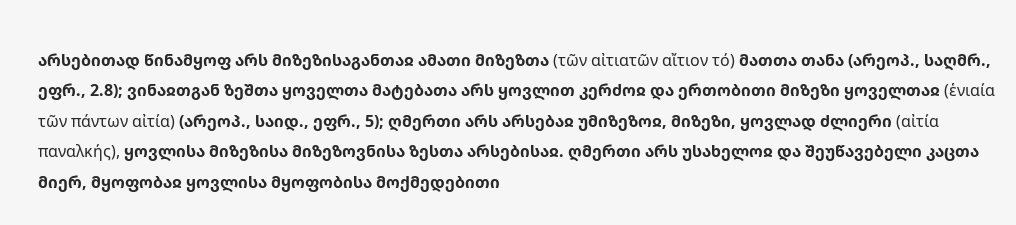არსებითად წინამყოფ არს მიზეზისაგანთაჲ ამათი მიზეზთა (τῶν αἰτιατῶν αἴτιον τό) მათთა თანა (არეოპ., საღმრ., ეფრ., 2.8); ვინაჲთგან ზეშთა ყოველთა მატებათა არს ყოვლით კერძოჲ და ერთობითი მიზეზი ყოველთაჲ (ἑνιαία τῶν πάντων αἰτία) (არეოპ., საიდ., ეფრ., 5); ღმერთი არს არსებაჲ უმიზეზოჲ, მიზეზი, ყოვლად ძლიერი (αἰτία παναλκής), ყოვლისა მიზეზისა მიზეზოვნისა ზესთა არსებისაჲ. ღმერთი არს უსახელოჲ და შეუწავებელი კაცთა მიერ, მყოფობაჲ ყოვლისა მყოფობისა მოქმედებითი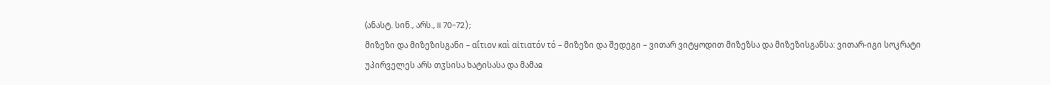(ანასტ. სინ., არს., II 70-72);
მიზეზი და მიზეზისგანი – αἴτιον καὶ αἰτιατόν τό – მიზეზი და შედეგი – ვითარ ვიტყოდით მიზეზსა და მიზეზისგანსა: ვითარ-იგი სოკრატი უპირველეს არს თჳსისა ხატისასა და მამაჲ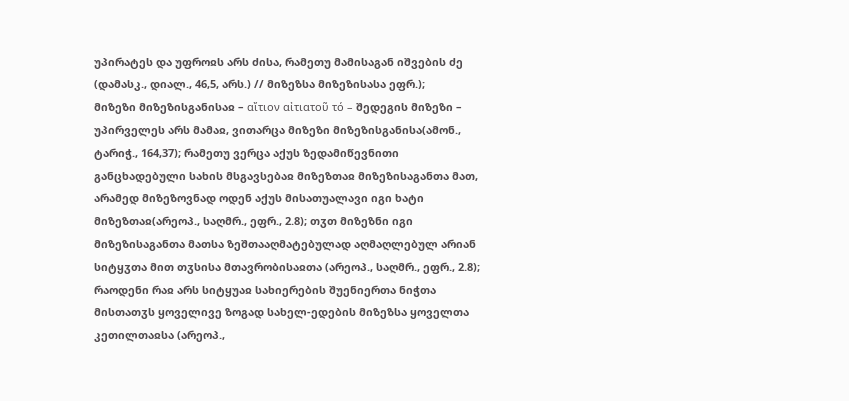უპირატეს და უფროჲს არს ძისა, რამეთუ მამისაგან იშვების ძე (დამასკ., დიალ., 46,5, არს.) // მიზეზსა მიზეზისასა ეფრ.);
მიზეზი მიზეზისგანისაჲ – αἴτιον αἰτιατοῦ τό – შედეგის მიზეზი – უპირველეს არს მამაჲ, ვითარცა მიზეზი მიზეზისგანისა(ამონ., ტარიჭ., 164,37); რამეთუ ვერცა აქუს ზედამიწევნითი განცხადებული სახის მსგავსებაჲ მიზეზთაჲ მიზეზისაგანთა მათ, არამედ მიზეზოვნად ოდენ აქუს მისათუალავი იგი ხატი მიზეზთაჲ(არეოპ., საღმრ., ეფრ., 2.8); თჳთ მიზეზნი იგი მიზეზისაგანთა მათსა ზეშთააღმატებულად აღმაღლებულ არიან სიტყჳთა მით თჳსისა მთავრობისაჲთა (არეოპ., საღმრ., ეფრ., 2.8); რაოდენი რაჲ არს სიტყუაჲ სახიერების შუენიერთა ნიჭთა მისთათჳს ყოველივე ზოგად სახელ-ედების მიზეზსა ყოველთა კეთილთაჲსა (არეოპ.,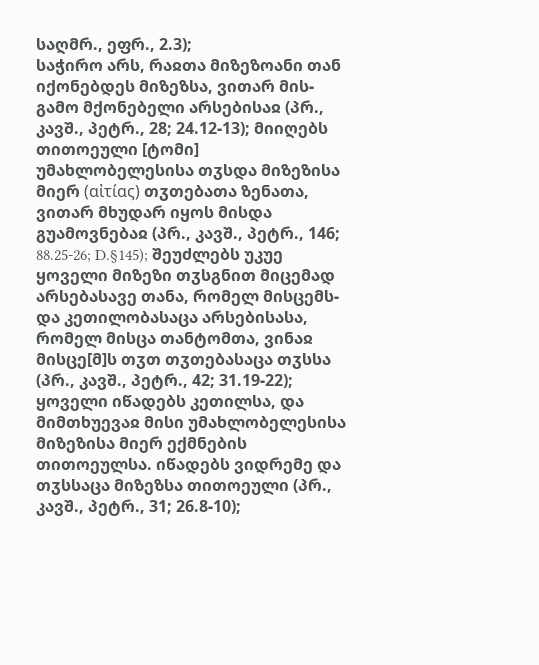საღმრ., ეფრ., 2.3);
საჭირო არს, რაჲთა მიზეზოანი თან იქონებდეს მიზეზსა, ვითარ მის-გამო მქონებელი არსებისაჲ (პრ., კავშ., პეტრ., 28; 24.12-13); მიიღებს თითოეული [ტომი] უმახლობელესისა თჳსდა მიზეზისა მიერ (αἰτίας) თჳთებათა ზენათა, ვითარ მხუდარ იყოს მისდა გუამოვნებაჲ (პრ., კავშ., პეტრ., 146; 88.25-26; D.§145); შეუძლებს უკუე ყოველი მიზეზი თჳსგნით მიცემად არსებასავე თანა, რომელ მისცემს-და კეთილობასაცა არსებისასა, რომელ მისცა თანტომთა, ვინაჲ მისცე[მ]ს თჳთ თჳთებასაცა თჳსსა (პრ., კავშ., პეტრ., 42; 31.19-22); ყოველი იწადებს კეთილსა, და მიმთხუევაჲ მისი უმახლობელესისა მიზეზისა მიერ ექმნების თითოეულსა. იწადებს ვიდრემე და თჳსსაცა მიზეზსა თითოეული (პრ., კავშ., პეტრ., 31; 26.8-10);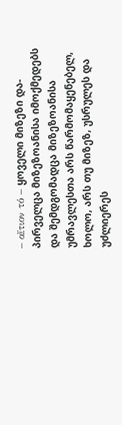– αἴτιον τό – ყოველი მიზეზი და-პირველცა მიზეზოანისა იმოქმედებს და შემდგომადცა მიზეზოანისა უმრავლესთა არს წარმომაყენებელ, ხოლო, არს თუ მიზეზ, უსრულეს და უძლიერეს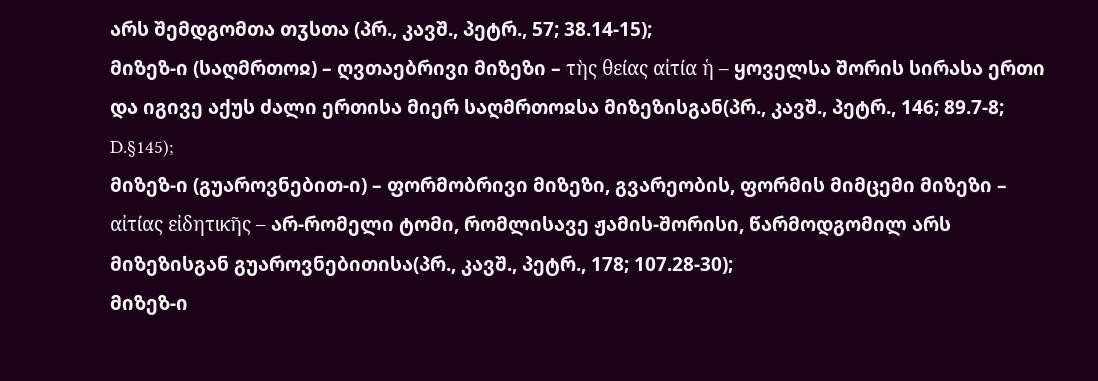არს შემდგომთა თჳსთა (პრ., კავშ., პეტრ., 57; 38.14-15);
მიზეზ-ი (საღმრთოჲ) – ღვთაებრივი მიზეზი – τὴς θείας αἰτία ἡ – ყოველსა შორის სირასა ერთი და იგივე აქუს ძალი ერთისა მიერ საღმრთოჲსა მიზეზისგან(პრ., კავშ., პეტრ., 146; 89.7-8; D.§145);
მიზეზ-ი (გუაროვნებით-ი) – ფორმობრივი მიზეზი, გვარეობის, ფორმის მიმცემი მიზეზი – αἰτίας εἰδητικῆς – არ-რომელი ტომი, რომლისავე ჟამის-შორისი, წარმოდგომილ არს მიზეზისგან გუაროვნებითისა(პრ., კავშ., პეტრ., 178; 107.28-30);
მიზეზ-ი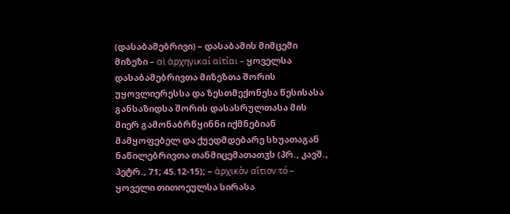(დასაბამებრივი) – დასაბამის მიმცემი მიზეზი – αἱ ἀρχηγικαί αἰτίαι – ყოველსა დასაბამებრივთა მიზეზთა შორის უყოვლიერესსა და ზესთმექონესა წესისასა განსაზიდსა შორის დასასრულთასა მის მიერ გამონაბრწყინნი იქმნებიან მამყოფებელ და ქუედმდებარე სხუათაგან ნაწილებრივთა თანმიცემათათჳს (პრ., კავშ., პეტრ., 71; 45.12-15); – ἀρχικὸν αἴτιον τό – ყოველი თითოეულსა სირასა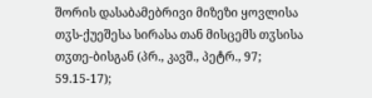შორის დასაბამებრივი მიზეზი ყოვლისა თჳს-ქუეშესა სირასა თან მისცემს თჳსისა თჳთე-ბისგან (პრ., კავშ., პეტრ., 97; 59.15-17);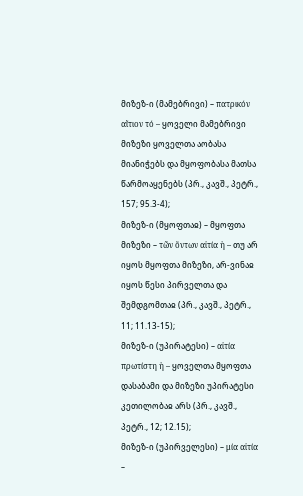მიზეზ-ი (მამებრივი) – πατρικόν αἴτιον τό – ყოველი მამებრივი მიზეზი ყოველთა აობასა მიანიჭებს და მყოფობასა მათსა წარმოაყენებს (პრ., კავშ., პეტრ., 157; 95.3-4);
მიზეზ-ი (მყოფთაჲ) – მყოფთა მიზეზი – τῶν ὄντων αἰτία ἡ – თუ არ იყოს მყოფთა მიზეზი, არ-ვინაჲ იყოს წესი პირველთა და შემდგომთაჲ (პრ., კავშ., პეტრ., 11; 11.13-15);
მიზეზ-ი (უპირატესი) – αἰτία πρωτίστη ἡ – ყოველთა მყოფთა დასაბამი და მიზეზი უპირატესი კეთილობაჲ არს (პრ., კავშ., პეტრ., 12; 12.15);
მიზეზ-ი (უპირველესი) – μία αἰτία –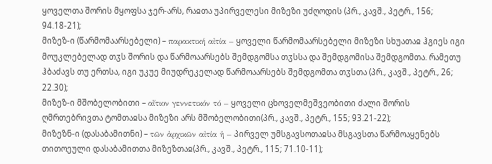ყოველთა შორის მყოფსა ჯერ-არს, რაჲთა უპირველესი მიზეზი უძღოდის (პრ., კავშ., პეტრ., 156; 94.18-21);
მიზეზ-ი (წარმომაარსებელი) – παρακτική αἰτία – ყოველი წარმომაარსებელი მიზეზი სხუათაჲ ჰგიეს იგი მოუკლებელად თჳს შორის და წარმოაარსებს შემდგომსა თჳსსა და შემდგომისა შემდგომთა. რამეთუ ჰბაძავს თუ ერთსა, იგი უკუე მიუდრეკელად წარმოაარსებს შემდგომთა თჳსთა (პრ., კავშ., პეტრ., 26; 22.30);
მიზეზ-ი მშობელობითი – αἴτιον γεννετικόν τό – ყოველი ცხოველმეშვეობითი ძალი შორის ღმრთებრივთა ტომთაჲსა მიზეზი არს მშობელობითი(პრ., კავშ., პეტრ., 155; 93.21-22);
მიზეზნ-ი (დასაბამითნი) – τῶν ἀρχικῶν αἰτία ἡ – პირველ უმსგავსოთაჲსა მსგავსთა წარმოაყენებს თითოეული დასაბამითთა მიზეზთაჲ(პრ., კავშ., პეტრ., 115; 71.10-11);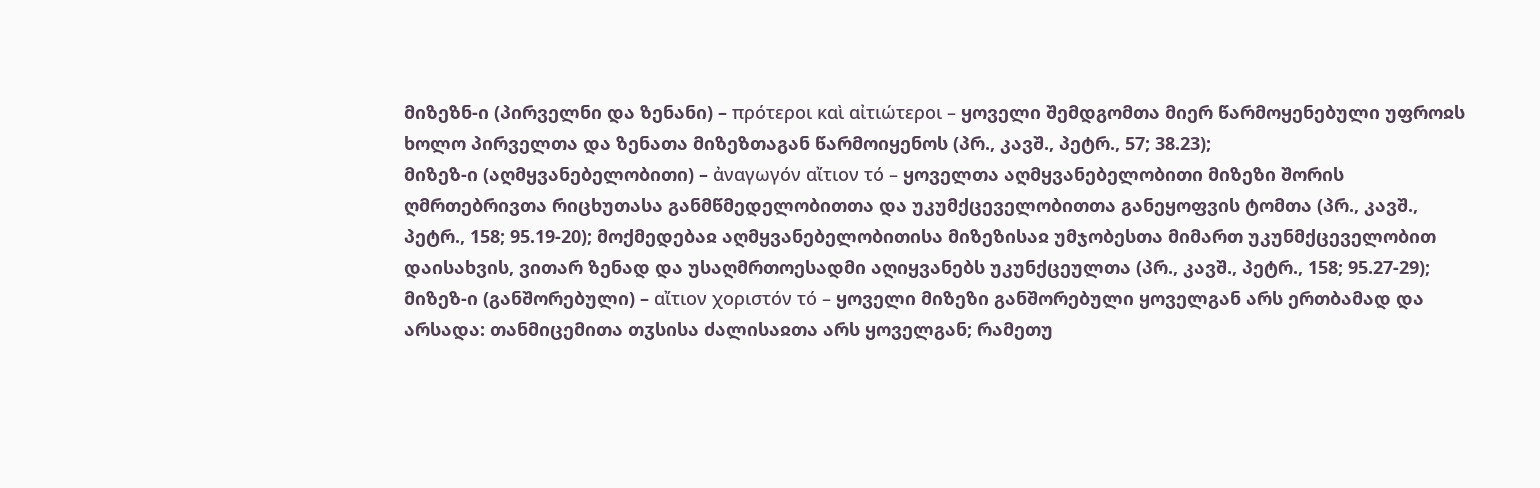მიზეზნ-ი (პირველნი და ზენანი) – πρότεροι καὶ αἰτιώτεροι – ყოველი შემდგომთა მიერ წარმოყენებული უფროჲს ხოლო პირველთა და ზენათა მიზეზთაგან წარმოიყენოს (პრ., კავშ., პეტრ., 57; 38.23);
მიზეზ-ი (აღმყვანებელობითი) – ἀναγωγόν αἴτιον τό – ყოველთა აღმყვანებელობითი მიზეზი შორის ღმრთებრივთა რიცხუთასა განმწმედელობითთა და უკუმქცეველობითთა განეყოფვის ტომთა (პრ., კავშ., პეტრ., 158; 95.19-20); მოქმედებაჲ აღმყვანებელობითისა მიზეზისაჲ უმჯობესთა მიმართ უკუნმქცეველობით დაისახვის, ვითარ ზენად და უსაღმრთოესადმი აღიყვანებს უკუნქცეულთა (პრ., კავშ., პეტრ., 158; 95.27-29);
მიზეზ-ი (განშორებული) – αἴτιον χοριστόν τό – ყოველი მიზეზი განშორებული ყოველგან არს ერთბამად და არსადა: თანმიცემითა თჳსისა ძალისაჲთა არს ყოველგან; რამეთუ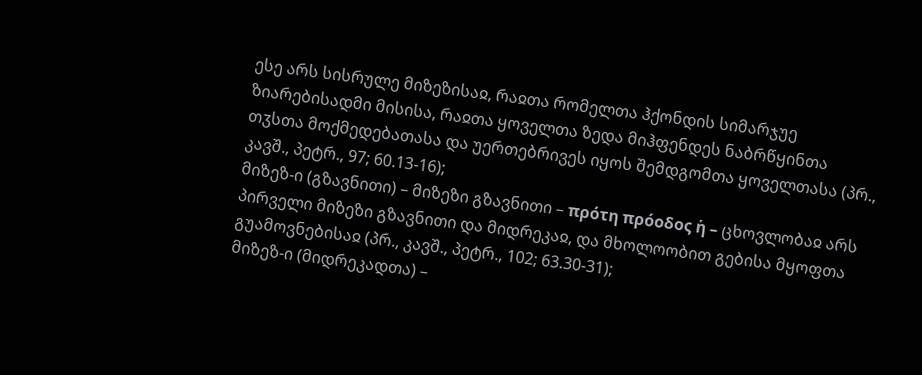ესე არს სისრულე მიზეზისაჲ, რაჲთა რომელთა ჰქონდის სიმარჯუე ზიარებისადმი მისისა, რაჲთა ყოველთა ზედა მიჰფენდეს ნაბრწყინთა თჳსთა მოქმედებათასა და უერთებრივეს იყოს შემდგომთა ყოველთასა (პრ., კავშ., პეტრ., 97; 60.13-16);
მიზეზ-ი (გზავნითი) – მიზეზი გზავნითი – πρότη πρόοδος ἡ – ცხოვლობაჲ არს პირველი მიზეზი გზავნითი და მიდრეკაჲ, და მხოლოობით გებისა მყოფთა გუამოვნებისაჲ (პრ., კავშ., პეტრ., 102; 63.30-31);
მიზეზ-ი (მიდრეკადთა) –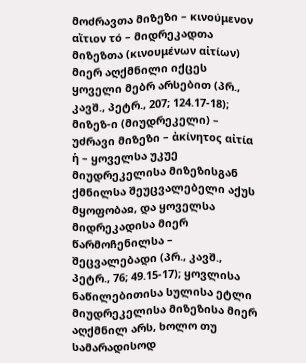მოძრავთა მიზეზი – κινούμενον αἴτιον τό – მიდრეკადთა მიზეზთა (κινουμένων αἰτίων) მიერ აღქმნილი იქცეს ყოველი მებრ არსებით (პრ., კავშ., პეტრ., 207; 124.17-18);
მიზეზ-ი (მიუდრეკელი) – უძრავი მიზეზი – ἀκίνητος αἰτία ἡ – ყოველსა უკუე მიუდრეკელისა მიზეზისგან ქმნილსა შეუცვალებელი აქუს მყოფობაჲ, და ყოველსა მიდრეკადისა მიერ წარმოჩენილსა – შეცვალებადი (პრ., კავშ., პეტრ., 76; 49.15-17); ყოვლისა ნაწილებითისა სულისა ეტლი მიუდრეკელისა მიზეზისა მიერ აღქმნილ არს, ხოლო თუ სამარადისოდ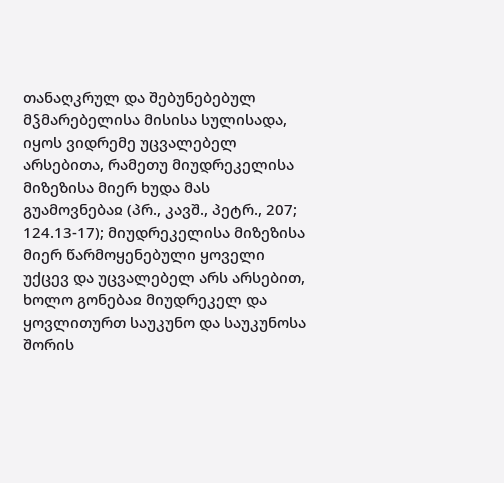თანაღკრულ და შებუნებებულ მჴმარებელისა მისისა სულისადა, იყოს ვიდრემე უცვალებელ არსებითა, რამეთუ მიუდრეკელისა მიზეზისა მიერ ხუდა მას გუამოვნებაჲ (პრ., კავშ., პეტრ., 207; 124.13-17); მიუდრეკელისა მიზეზისა მიერ წარმოყენებული ყოველი უქცევ და უცვალებელ არს არსებით, ხოლო გონებაჲ მიუდრეკელ და ყოვლითურთ საუკუნო და საუკუნოსა შორის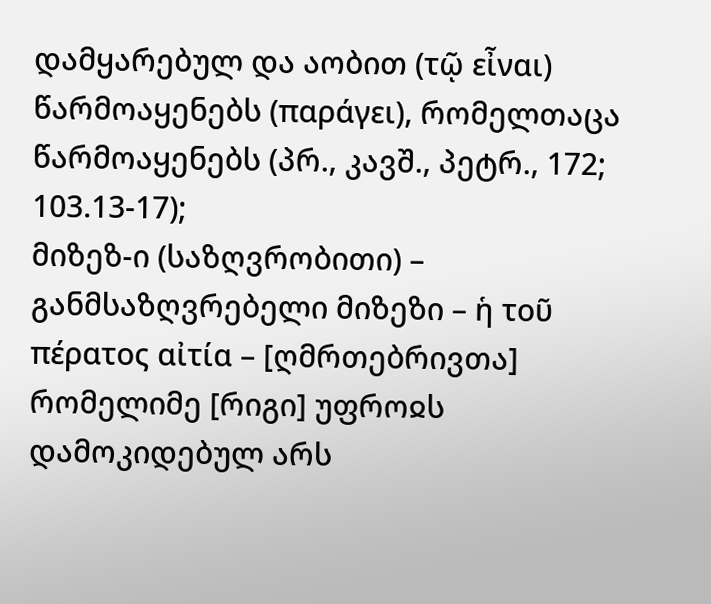დამყარებულ და აობით (τῷ εἶναι) წარმოაყენებს (παράγει), რომელთაცა წარმოაყენებს (პრ., კავშ., პეტრ., 172; 103.13-17);
მიზეზ-ი (საზღვრობითი) – განმსაზღვრებელი მიზეზი – ἡ τοῦ πέρατος αἰτία – [ღმრთებრივთა] რომელიმე [რიგი] უფროჲს დამოკიდებულ არს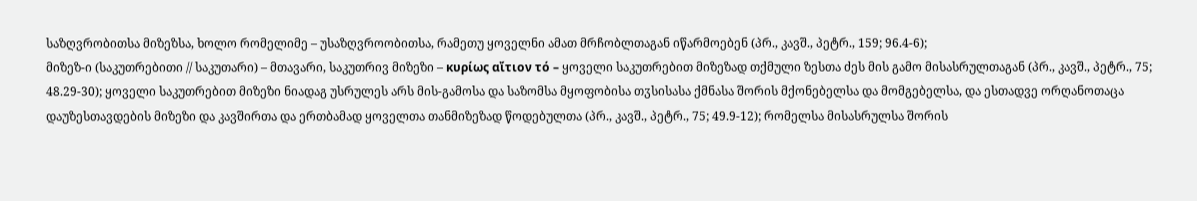საზღვრობითსა მიზეზსა, ხოლო რომელიმე – უსაზღვროობითსა, რამეთუ ყოველნი ამათ მრჩობლთაგან იწარმოებენ (პრ., კავშ., პეტრ., 159; 96.4-6);
მიზეზ-ი (საკუთრებითი // საკუთარი) – მთავარი, საკუთრივ მიზეზი – κυρίως αἴτιον τό – ყოველი საკუთრებით მიზეზად თქმული ზესთა ძეს მის გამო მისასრულთაგან (პრ., კავშ., პეტრ., 75; 48.29-30); ყოველი საკუთრებით მიზეზი ნიადაგ უსრულეს არს მის-გამოსა და საზომსა მყოფობისა თჳსისასა ქმნასა შორის მქონებელსა და მომგებელსა, და ესთადვე ორღანოთაცა დაუზესთავდების მიზეზი და კავშირთა და ერთბამად ყოველთა თანმიზეზად წოდებულთა (პრ., კავშ., პეტრ., 75; 49.9-12); რომელსა მისასრულსა შორის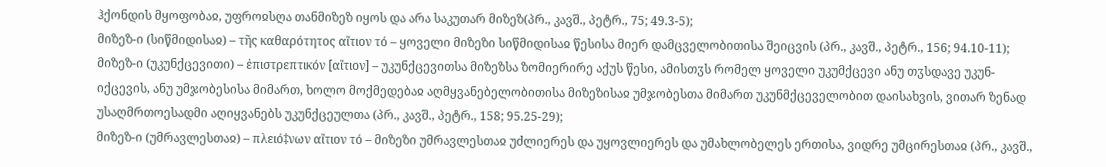ჰქონდის მყოფობაჲ, უფროჲსღა თანმიზეზ იყოს და არა საკუთარ მიზეზ(პრ., კავშ., პეტრ., 75; 49.3-5);
მიზეზ-ი (სიწმიდისაჲ) – τῆς καθαρότητος αἴτιον τό – ყოველი მიზეზი სიწმიდისაჲ წესისა მიერ დამცველობითისა შეიცვის (პრ., კავშ., პეტრ., 156; 94.10-11);
მიზეზ-ი (უკუნქცევითი) – ἐπιστρεπτικόν [αἴτιον] – უკუნქცევითსა მიზეზსა ზომიერირე აქუს წესი, ამისთჳს რომელ ყოველი უკუმქცევი ანუ თჳსდავე უკუნ-იქცევის, ანუ უმჯობესისა მიმართ, ხოლო მოქმედებაჲ აღმყვანებელობითისა მიზეზისაჲ უმჯობესთა მიმართ უკუნმქცეველობით დაისახვის, ვითარ ზენად უსაღმრთოესადმი აღიყვანებს უკუნქცეულთა (პრ., კავშ., პეტრ., 158; 95.25-29);
მიზეზ-ი (უმრავლესთაჲ) – πλειό‡νων αἴτιον τό – მიზეზი უმრავლესთაჲ უძლიერეს და უყოვლიერეს და უმახლობელეს ერთისა, ვიდრე უმცირესთაჲ (პრ., კავშ.,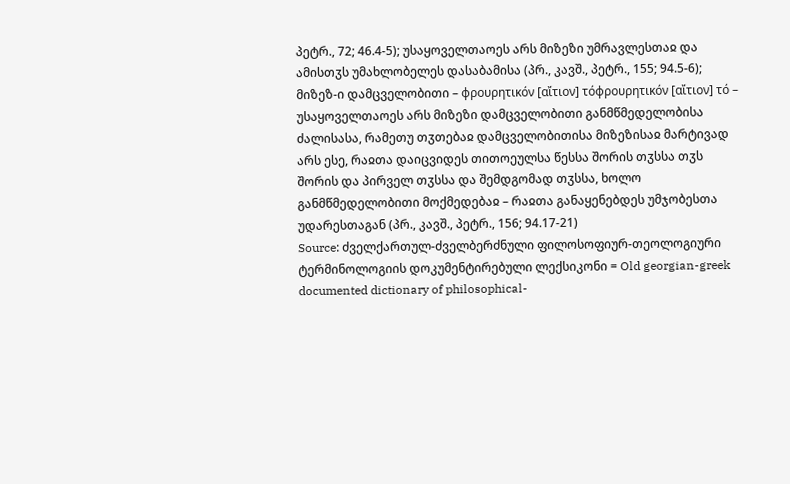პეტრ., 72; 46.4-5); უსაყოველთაოეს არს მიზეზი უმრავლესთაჲ და ამისთჳს უმახლობელეს დასაბამისა (პრ., კავშ., პეტრ., 155; 94.5-6);
მიზეზ-ი დამცველობითი – φρουρητικόν [αἴτιον] τόφρουρητικόν [αἴτιον] τό – უსაყოველთაოეს არს მიზეზი დამცველობითი განმწმედელობისა ძალისასა, რამეთუ თჳთებაჲ დამცველობითისა მიზეზისაჲ მარტივად არს ესე, რაჲთა დაიცვიდეს თითოეულსა წესსა შორის თჳსსა თჳს შორის და პირველ თჳსსა და შემდგომად თჳსსა, ხოლო განმწმედელობითი მოქმედებაჲ – რაჲთა განაყენებდეს უმჯობესთა უდარესთაგან (პრ., კავშ., პეტრ., 156; 94.17-21)
Source: ძველქართულ-ძველბერძნული ფილოსოფიურ-თეოლოგიური ტერმინოლოგიის დოკუმენტირებული ლექსიკონი = Old georgian-greek documented dictionary of philosophical-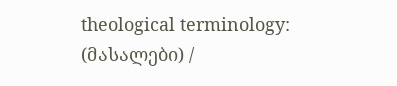theological terminology: (მასალები) /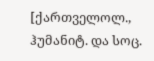[ქართველოლ., ჰუმანიტ. და სოც.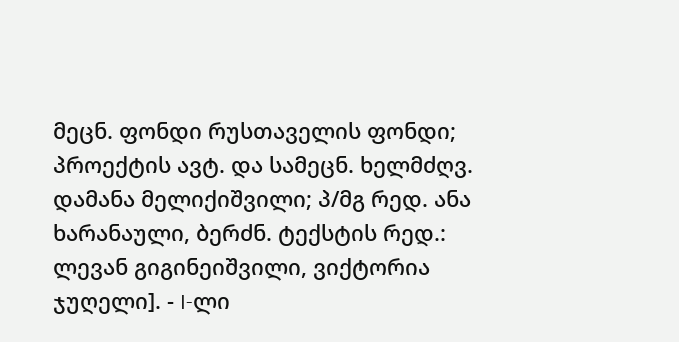მეცნ. ფონდი რუსთაველის ფონდი; პროექტის ავტ. და სამეცნ. ხელმძღვ. დამანა მელიქიშვილი; პ/მგ რედ. ანა ხარანაული, ბერძნ. ტექსტის რედ.: ლევან გიგინეიშვილი, ვიქტორია ჯუღელი]. - I-ლი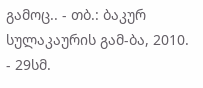გამოც.. - თბ.: ბაკურ სულაკაურის გამ-ბა, 2010. - 29სმ.